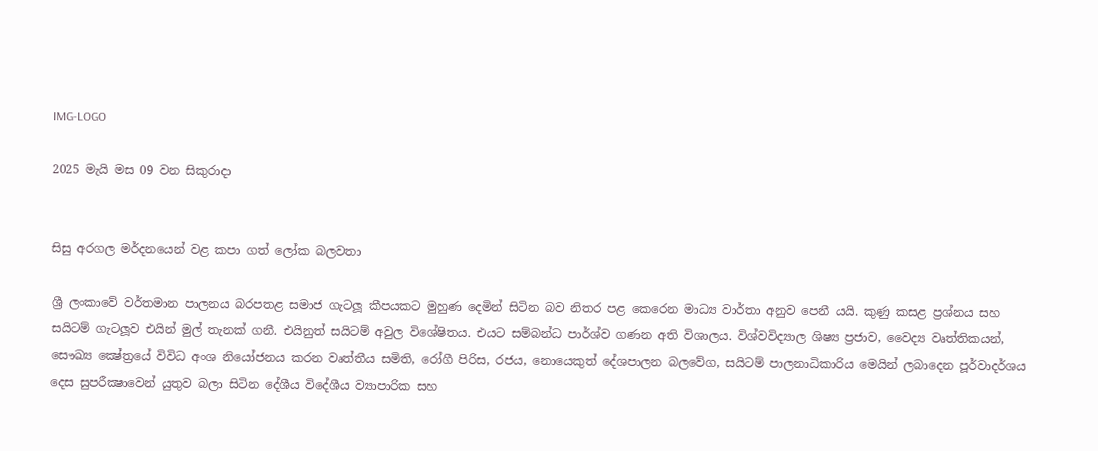IMG-LOGO

2025 මැයි මස 09 වන සිකුරාදා


සිසු අරගල මර්දනයෙන් වළ කපා ගත් ලෝක බලවතා

ශ්‍රී ලංකාවේ වර්තමාන පාලනය බරපතළ සමාජ ගැටලූ කීපයකට මුහුණ දෙමින් සිටින බව නිතර පළ කෙරෙන මාධ්‍ය වාර්තා අනුව පෙනී යයි. කුණු කසළ ප්‍රශ්නය සහ සයිටම් ගැටලූව එයින් මුල් තැනක් ගනී. එයිනුත් සයිටම් අවුල විශේෂිතය. එයට සම්බන්ධ පාර්ශ්ව ගණන අති විශාලය. විශ්වවිද්‍යාල ශිෂ්‍ය ප්‍රජාව, වෛද්‍ය වෘත්තිකයන්, සෞඛ්‍ය ක්‍ෂේත්‍රයේ විවිධ අංශ නියෝජනය කරන වෘත්තීය සමිති, රෝගී පිරිස, රජය, නොයෙකුත් දේශපාලන බලවේග, සයිටම් පාලනාධිකාරිය මෙයින් ලබාදෙන පූර්වාදර්ශය දෙස සුපරීක්‍ෂාවෙන් යුතුව බලා සිටින දේශීය විදේශීය ව්‍යාපාරික සහ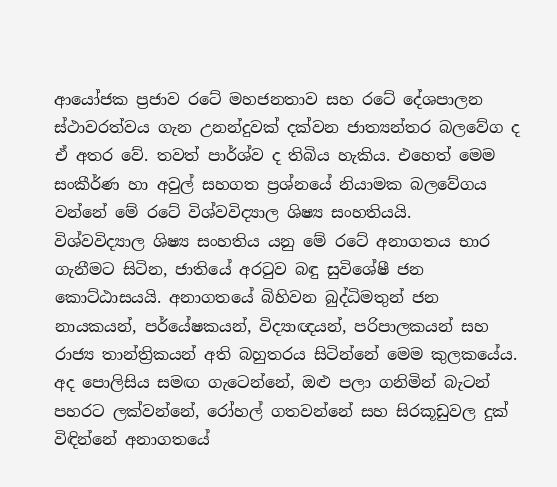ආයෝජක ප්‍රජාව රටේ මහජනතාව සහ රටේ දේශපාලන ස්ථාවරත්වය ගැන උනන්දුවක් දක්වන ජාත්‍යන්තර බලවේග ද ඒ අතර වේ. තවත් පාර්ශ්ව ද තිබිය හැකිය. එහෙත් මෙම සංකීර්ණ හා අවුල් සහගත ප්‍රශ්නයේ නියාමක බලවේගය වන්නේ මේ රටේ විශ්වවිද්‍යාල ශිෂ්‍ය සංහතියයි.
විශ්වවිද්‍යාල ශිෂ්‍ය සංහතිය යනු මේ රටේ අනාගතය භාර ගැනීමට සිටින, ජාතියේ අරටුව බඳු සුවිශේෂී ජන කොට්ඨාසයයි. අනාගතයේ බිහිවන බුද්ධිමතුන් ජන නායකයන්, පර්යේෂකයන්, විද්‍යාඥයන්, පරිපාලකයන් සහ රාජ්‍ය තාන්ත්‍රිකයන් අති බහුතරය සිටින්නේ මෙම කුලකයේය. අද පොලිසිය සමඟ ගැටෙන්නේ, ඔළු පලා ගනිමින් බැටන් පහරට ලක්වන්නේ, රෝහල් ගතවන්නේ සහ සිරකූඩුවල දුක් විඳින්නේ අනාගතයේ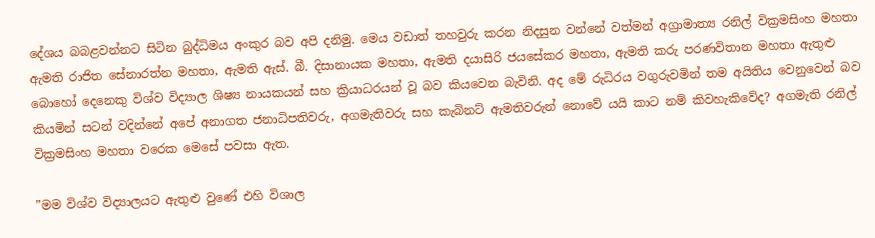දේශය බබළවන්නට සිටින බුද්ධිමය අංකුර බව අපි දනිමු. මෙය වඩාත් තහවුරු කරන නිදසුන වන්නේ වත්මන් අග්‍රාමාත්‍ය රනිල් වික්‍රමසිංහ මහතා ඇමති රාජිත සේනාරත්න මහතා, ඇමති ඇස්. බී. දිසානායක මහතා, ඇමති දයාසිරි ජයසේකර මහතා, ඇමති කරු පරණවිතාන මහතා ඇතුළු බොහෝ දෙනෙකු විශ්ව විද්‍යාල ශිෂ්‍ය නායකයන් සහ ක්‍රියාධරයන් වූ බව කියවෙන බැවිනි. අද මේ රුධිරය වගුරුවමින් තම අයිතිය වෙනුවෙන් බව කියමින් සටන් වදින්නේ අපේ අනාගත ජනාධිපතිවරු, අගමැතිවරු සහ කැබිනට් ඇමතිවරුන් නොවේ යයි කාට නම් කිවහැකිවේද? අගමැති රනිල් වික්‍රමසිංහ මහතා වරෙක මෙසේ පවසා ඇත.

”මම විශ්ව විද්‍යාලයට ඇතුළු වුණේ එහි විශාල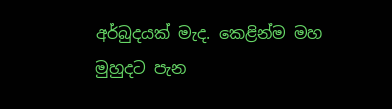අර්බුදයක් මැද. කෙළින්ම මහ මුහුදට පැන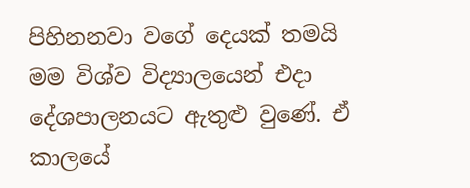පිහිනනවා වගේ දෙයක් තමයි මම විශ්ව විද්‍යාලයෙන් එදා දේශපාලනයට ඇතුළු වුණේ. ඒ කාලයේ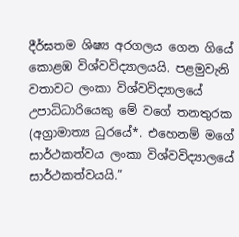දීර්ඝතම ශිෂ්‍ය අරගලය ගෙන ගියේ කොළඹ විශ්වවිද්‍යාලයයි. පළමුවැනි වතාවට ලංකා විශ්වවිද්‍යාලයේ උපාධිධාරියෙකු මේ වගේ තනතුරක (අග්‍රාමාත්‍ය ධුරයේ*. එහෙනම් මගේ සාර්ථකත්වය ලංකා විශ්වවිද්‍යාලයේ සාර්ථකත්වයයි.”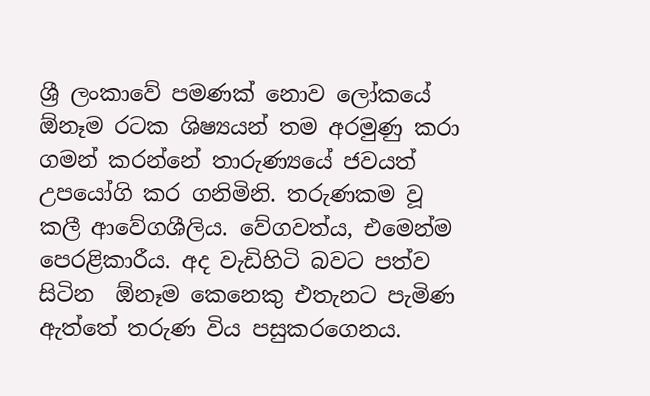ශ්‍රී ලංකාවේ පමණක් නොව ලෝකයේ  ඕනෑම රටක ශිෂ්‍යයන් තම අරමුණු කරා ගමන් කරන්නේ තාරුණ්‍යයේ ජවයත් උපයෝගි කර ගනිමිනි. තරුණකම වූ කලී ආවේගශීලිය. වේගවත්ය, එමෙන්ම පෙරළිකාරීය. අද වැඩිහිටි බවට පත්ව සිටින  ඕනෑම කෙනෙකු එතැනට පැමිණ ඇත්තේ තරුණ විය පසුකරගෙනය.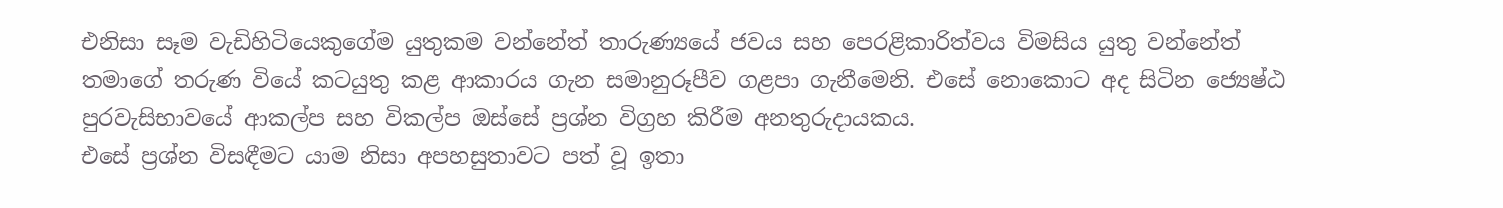එනිසා සෑම වැඩිහිටියෙකුගේම යුතුකම වන්නේත් තාරුණ්‍යයේ ජවය සහ පෙරළිකාරිත්වය විමසිය යුතු වන්නේත් තමාගේ තරුණ වියේ කටයුතු කළ ආකාරය ගැන සමානුරූපීව ගළපා ගැනීමෙනි. එසේ නොකොට අද සිටින ජ්‍යෙෂ්ඨ පුරවැසිභාවයේ ආකල්ප සහ විකල්ප ඔස්සේ ප්‍රශ්න විග්‍රහ කිරීම අනතුරුදායකය.
එසේ ප්‍රශ්න විසඳීමට යාම නිසා අපහසුතාවට පත් වූ ඉතා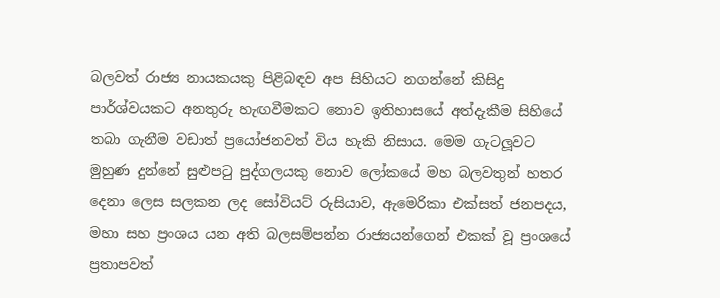බලවත් රාජ්‍ය නායකයකු පිළිබඳව අප සිහියට නගන්නේ කිසිදු පාර්ශ්වයකට අනතුරු හැඟවීමකට නොව ඉතිහාසයේ අත්දැකීම සිහියේ තබා ගැනීම වඩාත් ප්‍රයෝජනවත් විය හැකි නිසාය. මෙම ගැටලූවට මුහුණ දුන්නේ සුළුපටු පුද්ගලයකු නොව ලෝකයේ මහ බලවතුන් හතර දෙනා ලෙස සලකන ලද සෝවියට් රුසියාව, ඇමෙරිකා එක්සත් ජනපදය, මහා සහ ප්‍රංශය යන අති බලසම්පන්න රාජ්‍යයන්ගෙන් එකක් වූ ප්‍රංශයේ ප්‍රතාපවත්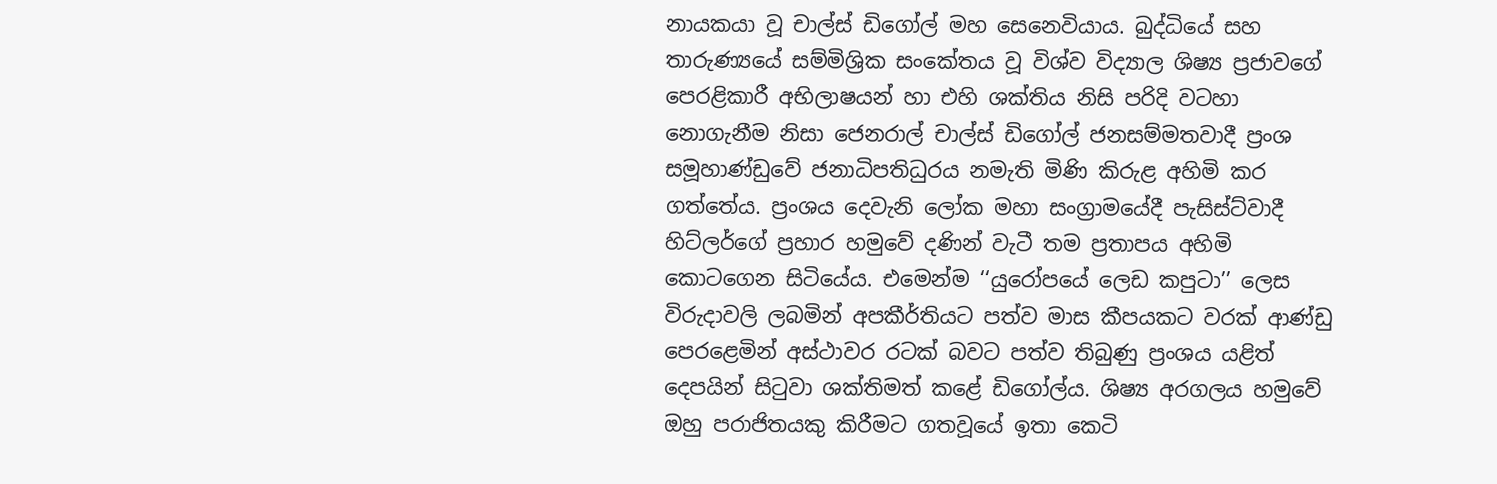නායකයා වූ චාල්ස් ඩිගෝල් මහ සෙනෙවියාය. බුද්ධියේ සහ තාරුණ්‍යයේ සම්මිශ්‍රික සංකේතය වූ විශ්ව විද්‍යාල ශිෂ්‍ය ප්‍රජාවගේ පෙරළිකාරී අභිලාෂයන් හා එහි ශක්තිය නිසි පරිදි වටහා නොගැනීම නිසා ජෙනරාල් චාල්ස් ඩිගෝල් ජනසම්මතවාදී ප්‍රංශ සමූහාණ්ඩුවේ ජනාධිපතිධුරය නමැති මිණි කිරුළ අහිමි කර ගත්තේය. ප්‍රංශය දෙවැනි ලෝක මහා සංග්‍රාමයේදී පැසිස්ට්වාදී හිට්ලර්ගේ ප්‍රහාර හමුවේ දණින් වැටී තම ප්‍රතාපය අහිමි කොටගෙන සිටියේය. එමෙන්ම ‘‘යුරෝපයේ ලෙඩ කපුටා’’ ලෙස විරුදාවලි ලබමින් අපකීර්තියට පත්ව මාස කීපයකට වරක් ආණ්ඩු පෙරළෙමින් අස්ථාවර රටක් බවට පත්ව තිබුණු ප්‍රංශය යළිත් දෙපයින් සිටුවා ශක්තිමත් කළේ ඩිගෝල්ය. ශිෂ්‍ය අරගලය හමුවේ ඔහු පරාජිතයකු කිරීමට ගතවූයේ ඉතා කෙටි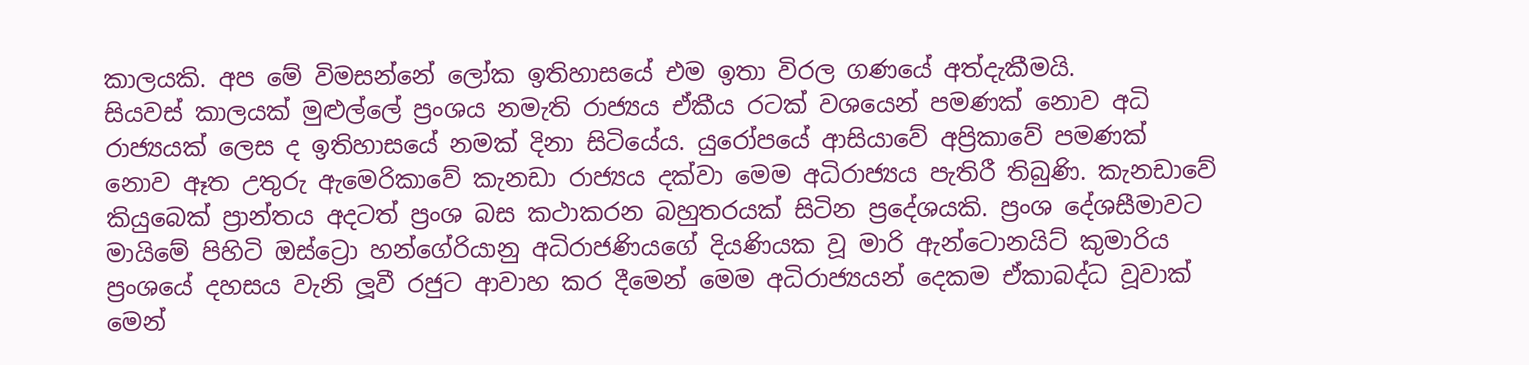කාලයකි. අප මේ විමසන්නේ ලෝක ඉතිහාසයේ එම ඉතා විරල ගණයේ අත්දැකීමයි.
සියවස් කාලයක් මුළුල්ලේ ප්‍රංශය නමැති රාජ්‍යය ඒකීය රටක් වශයෙන් පමණක් නොව අධි රාජ්‍යයක් ලෙස ද ඉතිහාසයේ නමක් දිනා සිටියේය. යුරෝපයේ ආසියාවේ අප්‍රිකාවේ පමණක් නොව ඈත උතුරු ඇමෙරිකාවේ කැනඩා රාජ්‍යය දක්වා මෙම අධිරාජ්‍යය පැතිරී තිබුණි. කැනඩාවේ කියුබෙක් ප්‍රාන්තය අදටත් ප්‍රංශ බස කථාකරන බහුතරයක් සිටින ප්‍රදේශයකි. ප්‍රංශ දේශසීමාවට මායිමේ පිහිටි ඔස්ට්‍රො හන්ගේරියානු අධිරාජණියගේ දියණියක වූ මාරි ඇන්ටොනයිට් කුමාරිය ප්‍රංශයේ දහසය වැනි ලූවී රජුට ආවාහ කර දීමෙන් මෙම අධිරාජ්‍යයන් දෙකම ඒකාබද්ධ වූවාක් මෙන්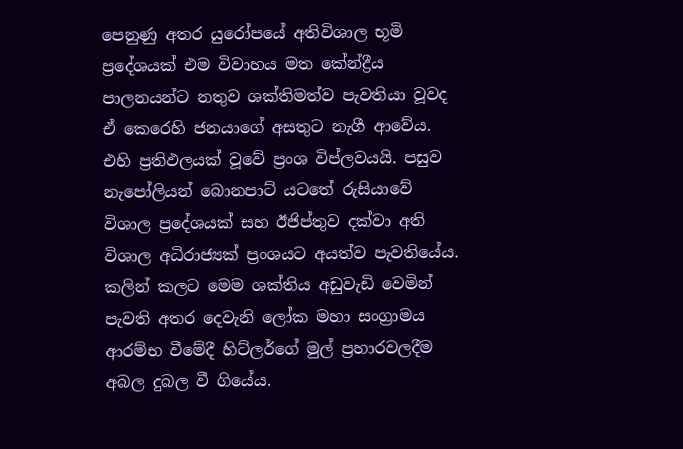පෙනුණු අතර යුරෝපයේ අතිවිශාල භූමි ප්‍රදේශයක් එම විවාහය මත කේන්ද්‍රීය පාලනයන්ට නතුව ශක්තිමත්ව පැවතියා වූවද ඒ කෙරෙහි ජනයාගේ අසතුට නැගී ආවේය. එහි ප්‍රතිඵලයක් වූවේ ප්‍රංශ විප්ලවයයි. පසුව නැපෝලියන් බොනපාට් යටතේ රුසියාවේ විශාල ප්‍රදේශයක් සහ ඊජිප්තුව දක්වා අති විශාල අධිරාජ්‍යක් ප්‍රංශයට අයත්ව පැවතියේය. කලින් කලට මෙම ශක්තිය අඩුවැඩි වෙමින් පැවති අතර දෙවැනි ලෝක මහා සංග්‍රාමය ආරම්භ වීමේදී හිට්ලර්ගේ මුල් ප්‍රහාරවලදීම අබල දුබල වී ගියේය.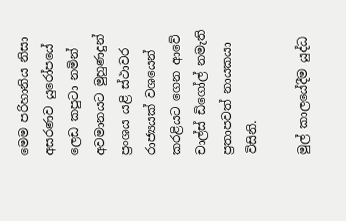මෙම පරිහානිය නිසා අසරණව යුරෝපයේ ලෙඩ කපුටා නමින් අවමානයට මුහුණදුන් ප්‍රංශය යළි ස්ථාවර රාජ්‍යයක් වශයෙන් කරළියට ගෙන ආවේ චාල්ස් ඩිගෝල් නමැති ප්‍රතාපවත් නායකයා විසිනි.

මුල් කාලයේදීම යුද්ධ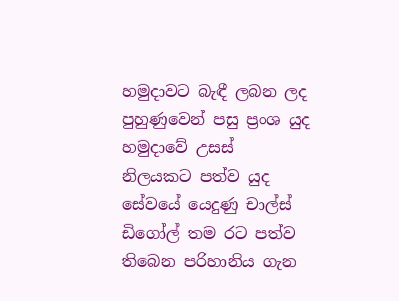හමුදාවට බැඳී ලබන ලද පුහුණුවෙන් පසු ප්‍රංශ යුද හමුදාවේ උසස් නිලයකට පත්ව යුද සේවයේ යෙදුණු චාල්ස් ඩිගෝල් තම රට පත්ව තිබෙන පරිහානිය ගැන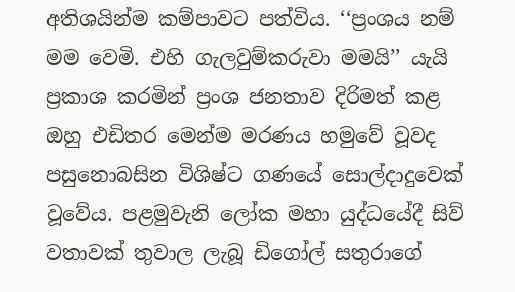අතිශයින්ම කම්පාවට පත්විය. ‘‘ප්‍රංශය නම් මම වෙමි. එහි ගැලවුම්කරුවා මමයි’’ යැයි ප්‍රකාශ කරමින් ප්‍රංශ ජනතාව දිරිමත් කළ ඔහු එඩිතර මෙන්ම මරණය හමුවේ වූවද පසුනොබසින විශිෂ්ට ගණයේ සොල්දාදුවෙක් වූවේය. පළමුවැනි ලෝක මහා යුද්ධයේදී සිව් වතාවක් තුවාල ලැබූ ඩිගෝල් සතුරාගේ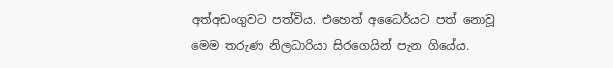අත්අඩංගුවට පත්විය. එහෙත් අධෛර්යට පත් නොවූ මෙම තරුණ නිලධාරියා සිරගෙයින් පැන ගියේය.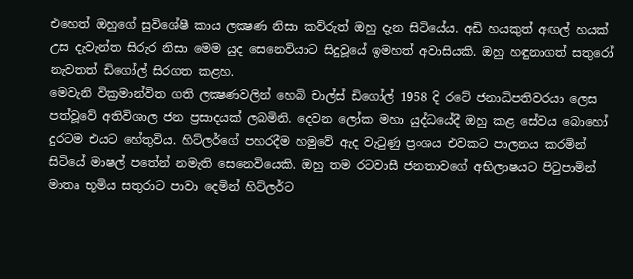එහෙත් ඔහුගේ සුවිශේෂී කාය ලක්‍ෂණ නිසා කව්රුත් ඔහු දැන සිටියේය. අඩි හයකුත් අඟල් හයක් උස දැවැන්ත සිරුර නිසා මෙම යුද සෙනෙවියාට සිදුවූයේ ඉමහත් අවාසියකි. ඔහු හඳුනාගත් සතුරෝ නැවතත් ඩිගෝල් සිරගත කළහ.
මෙවැනි වික්‍රමාන්විත ගති ලක්‍ෂණවලින් හෙබි චාල්ස් ඩිගෝල් 1958 දි රටේ ජනාධිපතිවරයා ලෙස පත්වූවේ අතිවිශාල ජන ප්‍රසාදයක් ලබමිනි. දෙවන ලෝක මහා යුද්ධයේදී ඔහු කළ සේවය බොහෝ දුරටම එයට හේතුවිය. හිට්ලර්ගේ පහරදීම හමුවේ ඇද වැටුණු ප්‍රංශය එවකට පාලනය කරමින් සිටියේ මාෂල් පතේන් නමැති සෙනෙවියෙකි. ඔහු තම රටවාසී ජනතාවගේ අභිලාෂයට පිටුපාමින් මාතෘ භූමිය සතුරාට පාවා දෙමින් හිට්ලර්ට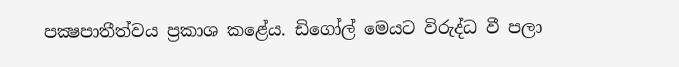පක්‍ෂපාතීත්වය ප්‍රකාශ කළේය. ඩිගෝල් මෙයට විරුද්ධ වී පලා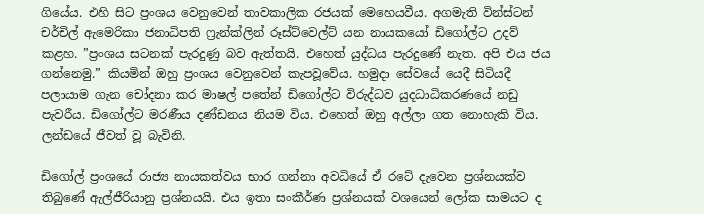ගියේය. එහි සිට ප්‍රංශය වෙනුවෙන් තාවකාලික රජයක් මෙහෙයවීය. අගමැති වින්ස්ටන් චර්චිල් ඇමෙරිකා ජනාධිපති ෆ්‍රැන්ක්ලින් රූස්ට්වෙල්ට් යන නායකයෝ ඩිගෝල්ට උදව් කළහ. ”ප්‍රංශය සටනක් පැරදුණු බව ඇත්තයි. එහෙත් යුද්ධය පැරදුණේ නැත. අපි එය ජය ගන්නෙමු.” කියමින් ඔහු ප්‍රංශය වෙනුවෙන් කැපවූවේය. හමුදා සේවයේ යෙදී සිටියදී පලායාම ගැන චෝදනා කර මාෂල් පතේන් ඩිගෝල්ට විරුද්ධව යුදධාධිකරණයේ නඩු පැවරීය. ඩිගෝල්ට මරණීය දණ්ඩනය නියම විය. එහෙත් ඔහු අල්ලා ගත නොහැකි විය. ලන්ඩයේ ජීවත් වූ බැවිනි.

ඩිගෝල් ප්‍රංශයේ රාජ්‍ය නායකත්වය භාර ගන්නා අවධියේ ඒ රටේ දැවෙන ප්‍රශ්නයක්ව තිබුණේ ඇල්ජීරියානු ප්‍රශ්නයයි. එය ඉතා සංකීර්ණ ප්‍රශ්නයක් වශයෙන් ලෝක සාමයට ද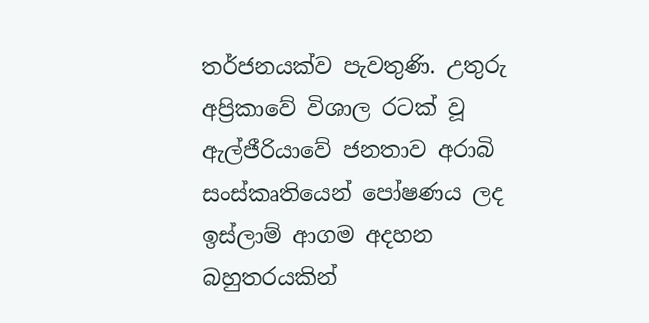තර්ජනයක්ව පැවතුණි. උතුරු අප්‍රිකාවේ විශාල රටක් වූ ඇල්ජීරියාවේ ජනතාව අරාබි සංස්කෘතියෙන් පෝෂණය ලද ඉස්ලාම් ආගම අදහන බහුතරයකින්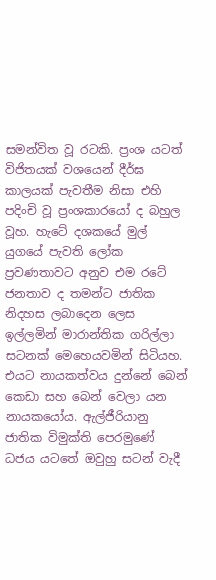සමන්විත වූ රටකි. ප්‍රංශ යටත් විජිතයක් වශයෙන් දීර්ඝ කාලයක් පැවතීම නිසා එහි පදිංචි වූ ප්‍රංශකාරයෝ ද බහුල වූහ. හැටේ දශකයේ මුල් යුගයේ පැවති ලෝක ප්‍රවණතාවට අනුව එම රටේ ජනතාව ද තමන්ට ජාතික නිදහස ලබාදෙන ලෙස ඉල්ලමින් මාරාන්තික ගරිල්ලා සටනක් මෙහෙයවමින් සිටියහ. එයට නායකත්වය දුන්නේ බෙන් කෙඩා සහ බෙන් වෙලා යන නායකයෝය. ඇල්ජීරියානු ජාතික විමුක්ති පෙරමුණේ ධජය යටතේ ඔවුහු සටන් වැදී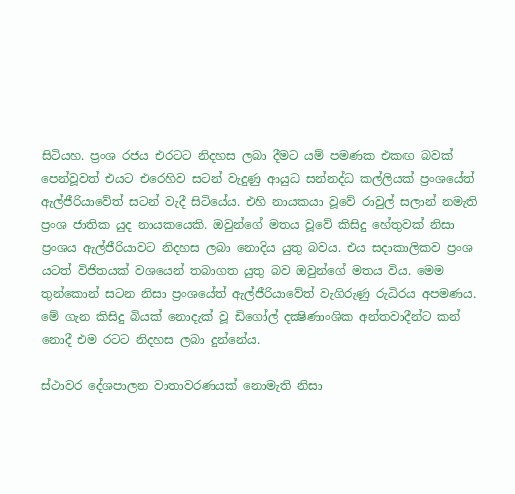සිටියහ. ප්‍රංශ රජය එරටට නිදහස ලබා දීමට යම් පමණක එකඟ බවක් පෙන්වූවත් එයට එරෙහිව සටන් වැදුණු ආයුධ සන්නද්ධ කල්ලියක් ප්‍රංශයේත් ඇල්ජීරියාවේත් සටන් වැදී සිටියේය. එහි නායකයා වූවේ රාවුල් සලාන් නමැති ප්‍රංශ ජාතික යුද නායකයෙකි. ඔවුන්ගේ මතය වූවේ කිසිදු හේතුවක් නිසා ප්‍රංශය ඇල්ජීරියාවට නිදහස ලබා නොදිය යුතු බවය. එය සදාකාලිකව ප්‍රංශ යටත් විජිතයක් වශයෙන් තබාගත යුතු බව ඔවුන්ගේ මතය විය. මෙම තුන්කොන් සටන නිසා ප්‍රංශයේත් ඇල්ජීරියාවේත් වැගිරුණු රුධිරය අපමණය. මේ ගැන කිසිදු බියක් නොදැක් වූ ඩිගෝල් දක්‍ෂිණාංශික අන්තවාදීන්ට කන් නොදී එම රටට නිදහස ලබා දුන්නේය.

ස්ථාවර දේශපාලන වාතාවරණයක් නොමැති නිසා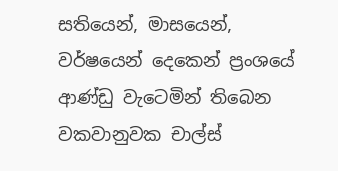සතියෙන්, මාසයෙන්, වර්ෂයෙන් දෙකෙන් ප්‍රංශයේ ආණ්ඩු වැටෙමින් තිබෙන වකවානුවක චාල්ස්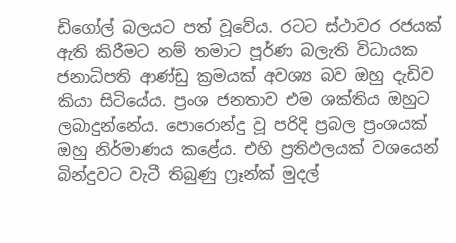ඩිගෝල් බලයට පත් වූවේය. රටට ස්ථාවර රජයක් ඇති කිරීමට නම් තමාට පූර්ණ බලැති විධායක ජනාධිපති ආණ්ඩු ක්‍රමයක් අවශ්‍ය බව ඔහු දැඩිව කියා සිටියේය. ප්‍රංශ ජනතාව එම ශක්තිය ඔහුට ලබාදුන්නේය. පොරොන්දු වූ පරිදි ප්‍රබල ප්‍රංශයක් ඔහු නිර්මාණය කළේය. එහි ප්‍රතිඵලයක් වශයෙන් බින්දුවට වැටී තිබුණු ෆ්‍රෑන්ක් මුදල්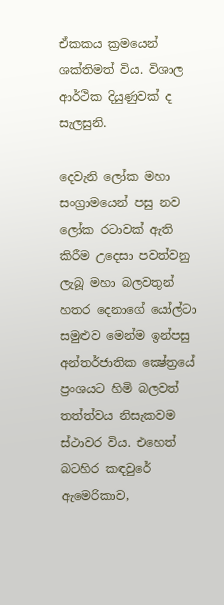ඒකකය ක්‍රමයෙන් ශක්තිමත් විය. විශාල ආර්ථික දියුණුවක් ද සැලසුනි.

දෙවැනි ලෝක මහා සංග්‍රාමයෙන් පසු නව ලෝක රටාවක් ඇති කිරීම උදෙසා පවත්වනු ලැබූ මහා බලවතුන් හතර දෙනාගේ යෝල්ටා සමුළුව මෙන්ම ඉන්පසු අන්තර්ජාතික ක්‍ෂේත්‍රයේ ප්‍රංශයට හිමි බලවත් තත්ත්වය නිසැකවම ස්ථාවර විය. එහෙත් බටහිර කඳවුරේ ඇමෙරිකාව,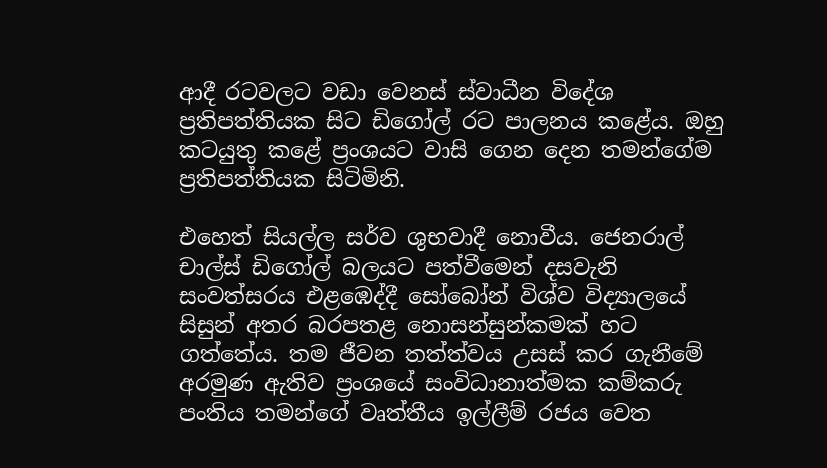ආදී රටවලට වඩා වෙනස් ස්වාධීන විදේශ ප්‍රතිපත්තියක සිට ඩිගෝල් රට පාලනය කළේය. ඔහු කටයුතු කළේ ප්‍රංශයට වාසි ගෙන දෙන තමන්ගේම ප්‍රතිපත්තියක සිටිමිනි.

එහෙත් සියල්ල සර්ව ශුභවාදී නොවීය. ජෙනරාල් චාල්ස් ඩිගෝල් බලයට පත්වීමෙන් දසවැනි සංවත්සරය එළඹෙද්දී සෝබෝන් විශ්ව විද්‍යාලයේ සිසුන් අතර බරපතළ නොසන්සුන්කමක් හට ගත්තේය. තම ජීවන තත්ත්වය උසස් කර ගැනීමේ අරමුණ ඇතිව ප්‍රංශයේ සංවිධානාත්මක කම්කරු පංතිය තමන්ගේ වෘත්තීය ඉල්ලීම් රජය වෙත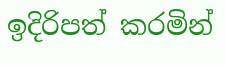ඉදිරිපත් කරමින්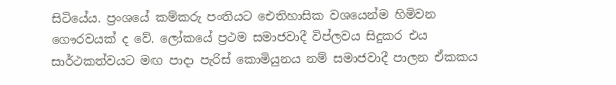සිටියේය. ප්‍රංශයේ කම්කරු පංතියට ඓතිහාසික වශයෙන්ම හිමිවන ගෞරවයක් ද වේ. ලෝකයේ ප්‍රථම සමාජවාදී විප්ලවය සිදුකර එය සාර්ථකත්වයට මඟ පාදා පැරිස් කොමියුනය නම් සමාජවාදී පාලන ඒකකය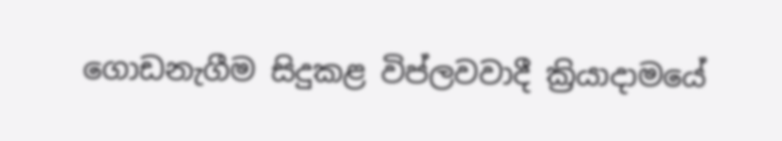ගොඩනැගීම සිදුකළ විප්ලවවාදී ක්‍රියාදාමයේ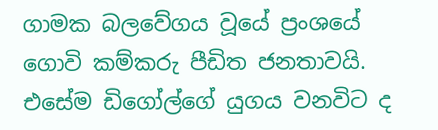ගාමක බලවේගය වූයේ ප්‍රංශයේ ගොවි කම්කරු පීඩිත ජනතාවයි. එසේම ඩිගෝල්ගේ යුගය වනවිට ද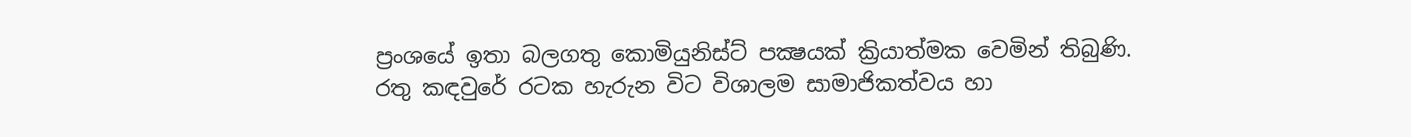ප්‍රංශයේ ඉතා බලගතු කොමියුනිස්ට් පක්‍ෂයක් ක්‍රියාත්මක වෙමින් තිබුණි. රතු කඳවුරේ රටක හැරුන විට විශාලම සාමාජිකත්වය හා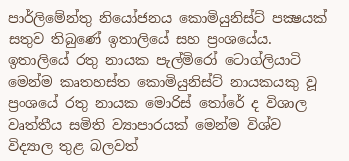පාර්ලිමේන්තු නියෝජනය කොමියුනිස්ට් පක්‍ෂයක් සතුව තිබුණේ ඉතාලියේ සහ ප්‍රංශයේය. ඉතාලියේ රතු නායක පැල්මිරෝ ටොග්ලියාටි මෙන්ම කෘතහස්ත කොමියුනිස්ට් නායකයකු වූ ප්‍රංශයේ රතු නායක මොරිස් තෝරේ ද විශාල වෘත්තීය සමිති ව්‍යාපාරයක් මෙන්ම විශ්ව විද්‍යාල තුළ බලවත්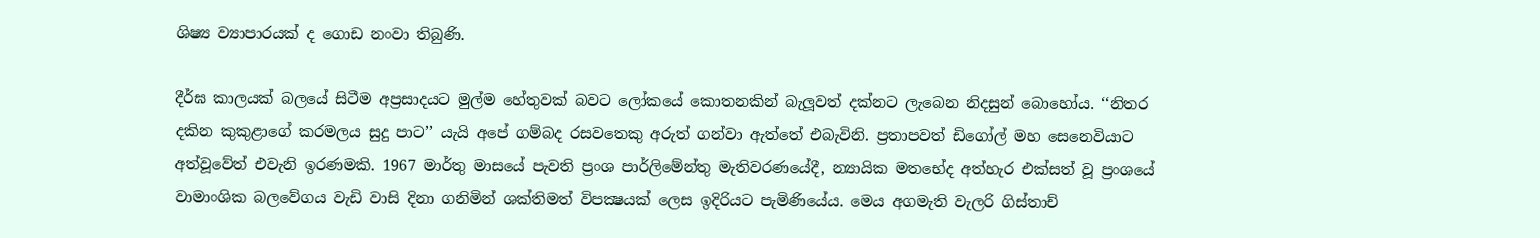ශිෂ්‍ය ව්‍යාපාරයක් ද ගොඩ නංවා තිබුණි.

දීර්ඝ කාලයක් බලයේ සිටීම අප්‍රසාදයට මුල්ම හේතුවක් බවට ලෝකයේ කොතනකින් බැලූවත් දක්නට ලැබෙන නිදසුන් බොහෝය. ‘‘නිතර දකින කුකුළාගේ කරමලය සුදු පාට’’ යැයි අපේ ගම්බද රසවතෙකු අරුත් ගන්වා ඇත්තේ එබැවිනි. ප්‍රතාපවත් ඩිගෝල් මහ සෙනෙවියාට අත්වූවේත් එවැනි ඉරණමකි. 1967 මාර්තු මාසයේ පැවති ප්‍රංශ පාර්ලිමේන්තු මැතිවරණයේදී, න්‍යායික මතභේද අත්හැර එක්සත් වූ ප්‍රංශයේ වාමාංශික බලවේගය වැඩි වාසි දිනා ගනිමින් ශක්තිමත් විපක්‍ෂයක් ලෙස ඉදිරියට පැමිණියේය. මෙය අගමැති වැලරි ගිස්තාච්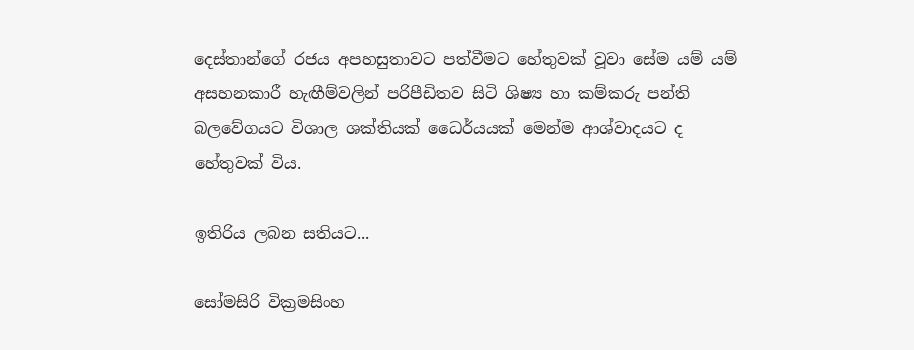දෙස්තාන්ගේ රජය අපහසුතාවට පත්වීමට හේතුවක් වූවා සේම යම් යම් අසහනකාරී හැඟීම්වලින් පරිපීඩිතව සිටි ශිෂ්‍ය හා කම්කරු පන්ති බලවේගයට විශාල ශක්තියක් ධෛර්යයක් මෙන්ම ආශ්වාදයට ද හේතුවක් විය.

ඉතිරිය ලබන සතියට...

සෝමසිරි වික්‍රමසිංහ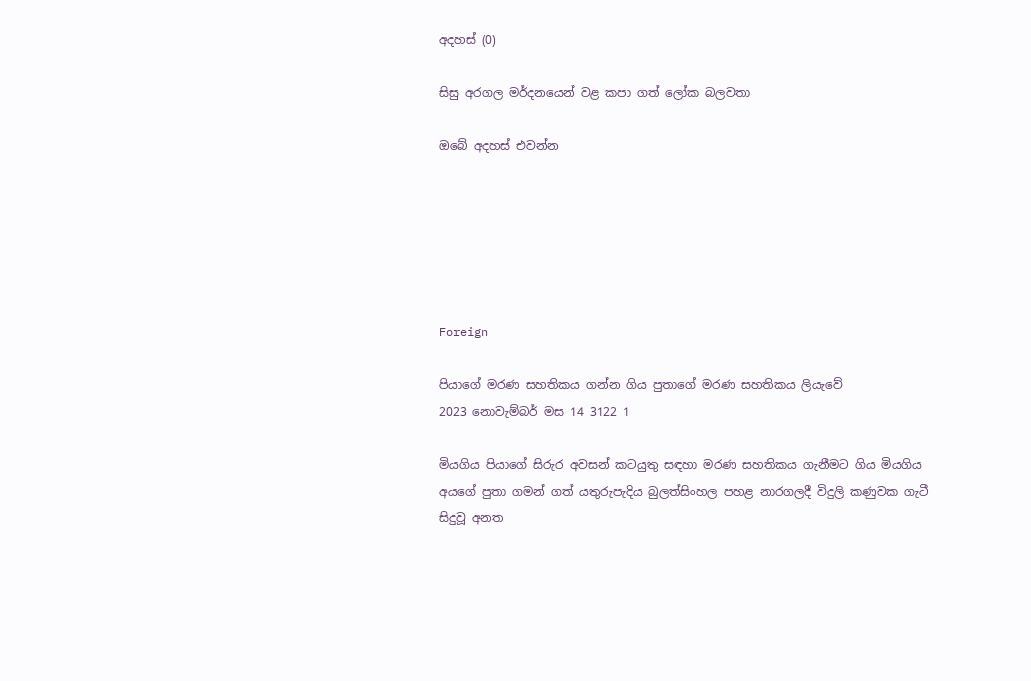අදහස් (0)

සිසු අරගල මර්දනයෙන් වළ කපා ගත් ලෝක බලවතා

ඔබේ අදහස් එවන්න






Foreign

පියාගේ මරණ සහතිකය ගන්න ගිය පුතාගේ මරණ සහතිකය ලියැවේ
2023 නොවැම්බර් මස 14 3122 1

මියගිය පියාගේ සිරුර අවසන් කටයුතු සඳහා මරණ සහතිකය ගැනීමට ගිය මියගිය අයගේ පුතා ගමන් ගත් යතුරුපැදිය බුලත්සිංහල පහළ නාරගලදී විදුලි කණුවක ගැටී සිදුවූ අනත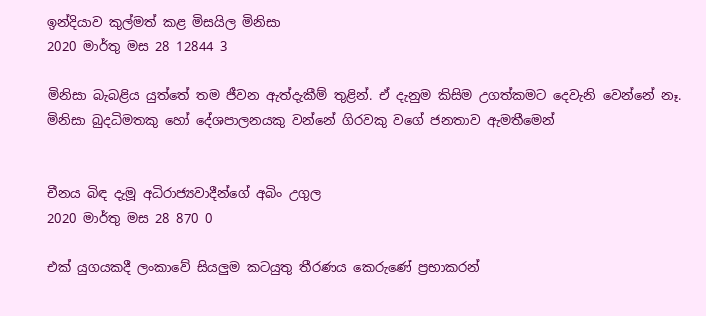ඉන්දියාව කුල්මත් කළ මිසයිල මිනිසා
2020 මාර්තු මස 28 12844 3

මිනිසා බැබළිය යුත්තේ තම ජීවන ඇත්දැකීම් තුළින්. ඒ දැනුම කිසිම උගත්කමට දෙවැනි වෙන්නේ නෑ. මිනිසා බුදධිමතකු හෝ දේශපාලනයකු වන්නේ ගිරවකු වගේ ජනතාව ඇමතීමෙන්


චීනය බිඳ දැමූ අධිරාජ්‍යවාදීන්ගේ අබිං උගුල
2020 මාර්තු මස 28 870 0

එක් යුගයකදී ලංකාවේ සියලුම කටයුතු තීරණය කෙරුණේ ප්‍රභාකරන්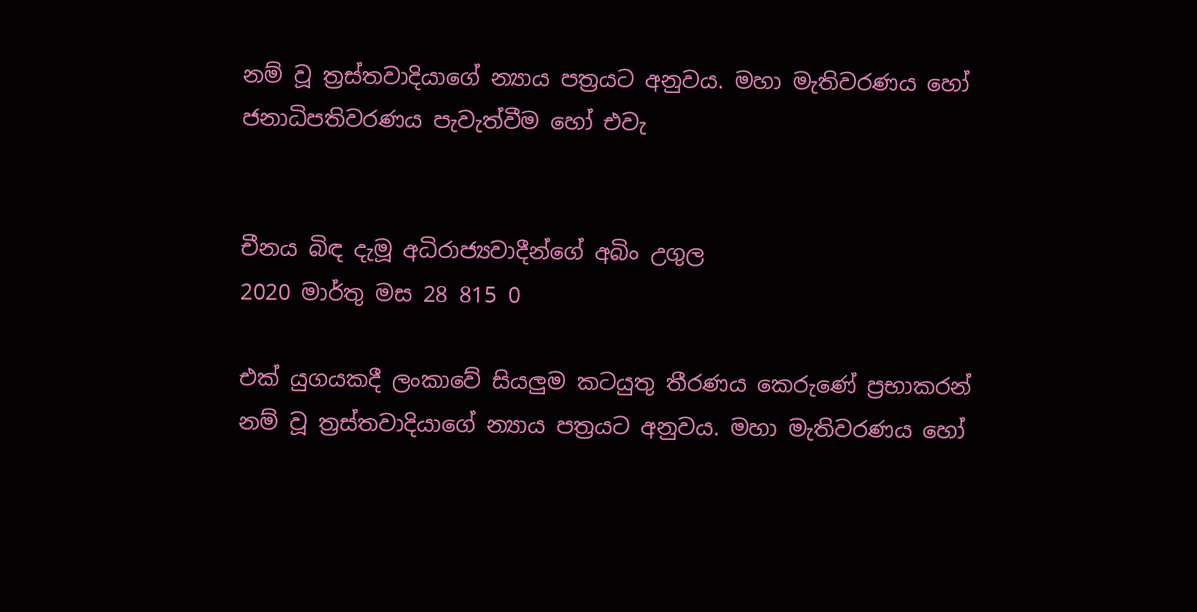නම් වූ ත්‍රස්තවාදියාගේ න්‍යාය පත්‍රයට අනුවය. මහා මැතිවරණය හෝ ජනාධිපතිවරණය පැවැත්වීම හෝ එවැ


චීනය බිඳ දැමූ අධිරාජ්‍යවාදීන්ගේ අබිං උගුල
2020 මාර්තු මස 28 815 0

එක් යුගයකදී ලංකාවේ සියලුම කටයුතු තීරණය කෙරුණේ ප්‍රභාකරන් නම් වූ ත්‍රස්තවාදියාගේ න්‍යාය පත්‍රයට අනුවය. මහා මැතිවරණය හෝ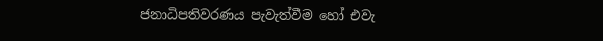ජනාධිපතිවරණය පැවැත්වීම හෝ එවැ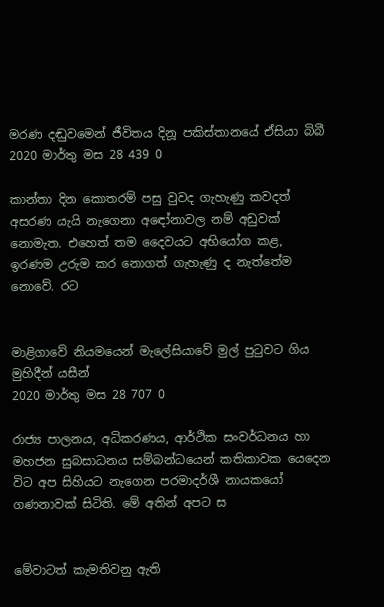මරණ දඬුවමෙන් ජීවිතය දිනූ පකිස්තානයේ ඒසියා බිබී
2020 මාර්තු මස 28 439 0

කාන්තා දින කොතරම් පසු වුවද ගැහැණු කවදත් අසරණ යැයි නැගෙනා අඳෝනාවල නම් අඩුවක් නොමැත. එහෙත් තම දෛවයට අභියෝග කළ, ඉරණම උරුම කර නොගත් ගැහැණු ද නැත්තේම නොවේ. රට


මාළිගාවේ නියමයෙන් මැලේසියාවේ මුල් පුටුවට ගිය මුහිදීන් යසීන්
2020 මාර්තු මස 28 707 0

රාජ්‍ය පාලනය, අධිකරණය, ආර්ථික සංවර්ධනය හා මහජන සුබසාධනය සම්බන්ධයෙන් කතිකාවක යෙදෙන විට අප සිහියට නැ‍ගෙන පරමාදර්ශී නායකයෝ ගණනාවක් සිටිති. මේ අතින් අපට ස


මේවාටත් කැමතිවනු ඇති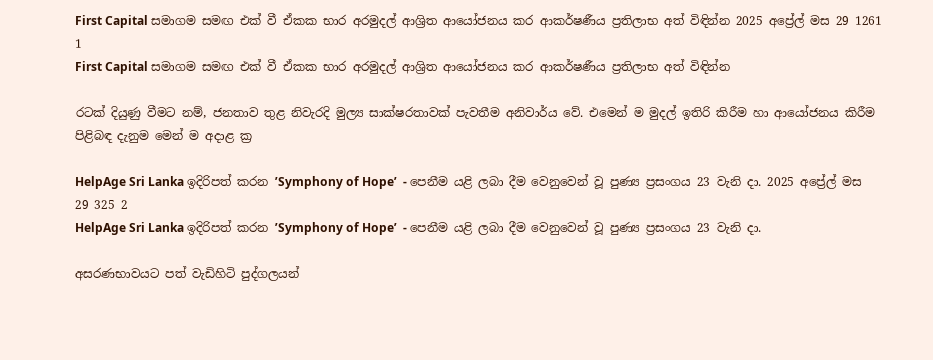First Capital සමාගම සමඟ එක් වී ඒකක භාර අරමුදල් ආශ්‍රිත ආයෝජනය කර ආකර්ෂණීය ප්‍රතිලාභ අත් විඳින්න 2025 අප්‍රේල් මස 29 1261 1
First Capital සමාගම සමඟ එක් වී ඒකක භාර අරමුදල් ආශ්‍රිත ආයෝජනය කර ආකර්ෂණීය ප්‍රතිලාභ අත් විඳින්න

රටක් දියුණු වීමට නම්, ජනතාව තුළ නිවැරදි මුල්‍ය සාක්ෂරතාවක් පැවතීම අනිවාර්ය වේ. එමෙන් ම මුදල් ඉතිරි කිරීම හා ආයෝජනය කිරීම පිළිබඳ දැනුම මෙන් ම අදාළ ක්‍ර

HelpAge Sri Lanka ඉදිරිපත් කරන ’Symphony of Hope’  - පෙනීම යළි ලබා දීම වෙනුවෙන් වූ පුණ්‍ය ප්‍රසංගය 23 වැනි දා. 2025 අප්‍රේල් මස 29 325 2
HelpAge Sri Lanka ඉදිරිපත් කරන ’Symphony of Hope’  - පෙනීම යළි ලබා දීම වෙනුවෙන් වූ පුණ්‍ය ප්‍රසංගය 23 වැනි දා.

අසරණභාවයට පත් වැඩිහිටි පුද්ගලයන්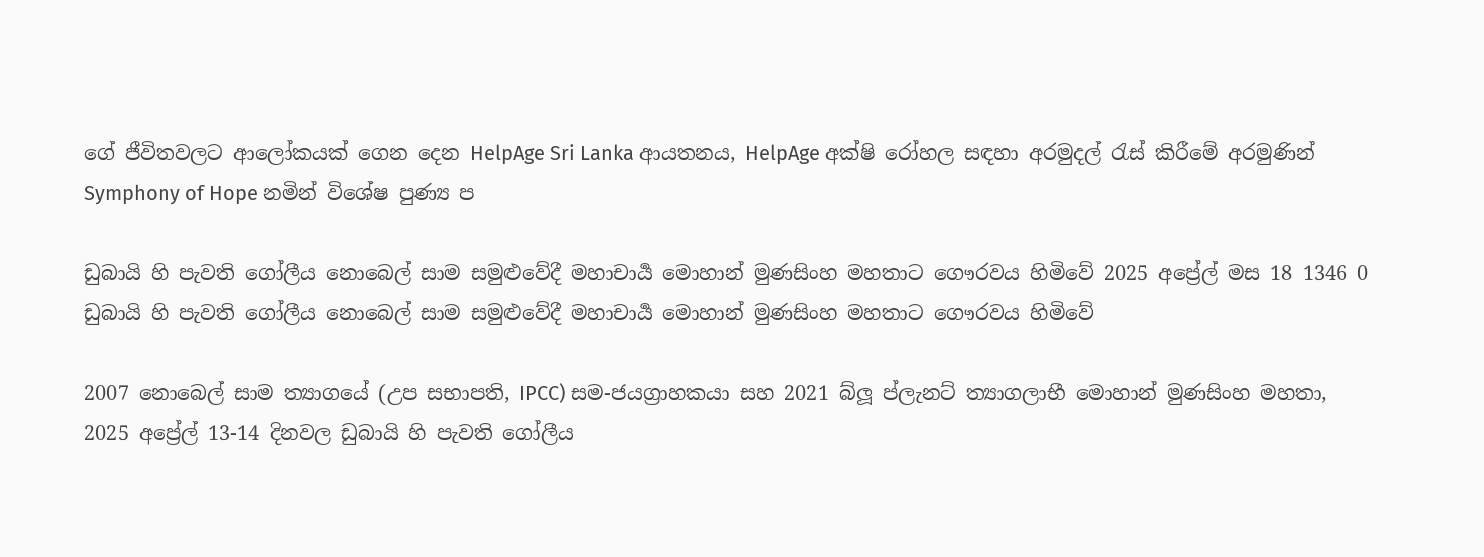ගේ ජීවිතවලට ආලෝකයක් ගෙන දෙන HelpAge Sri Lanka ආයතනය, HelpAge අක්ෂි රෝහල සඳහා අරමුදල් රැස් කිරීමේ අරමුණින් Symphony of Hope නමින් විශේෂ පුණ්‍ය ප

ඩුබායි හි පැවති ගෝලීය නොබෙල් සාම සමුළුවේදී මහාචාර්‍ය මොහාන් මුණසිංහ මහතාට ගෞරවය හිමිවේ 2025 අප්‍රේල් මස 18 1346 0
ඩුබායි හි පැවති ගෝලීය නොබෙල් සාම සමුළුවේදී මහාචාර්‍ය මොහාන් මුණසිංහ මහතාට ගෞරවය හිමිවේ

2007 නොබෙල් සාම ත්‍යාගයේ (උප සභාපති, IPCC) සම-ජයග්‍රාහකයා සහ 2021 බ්ලූ ප්ලැනට් ත්‍යාගලාභී මොහාන් මුණසිංහ මහතා, 2025 අප්‍රේල් 13-14 දිනවල ඩුබායි හි පැවති ගෝලීය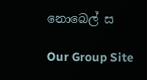නොබෙල් ස

Our Group Site